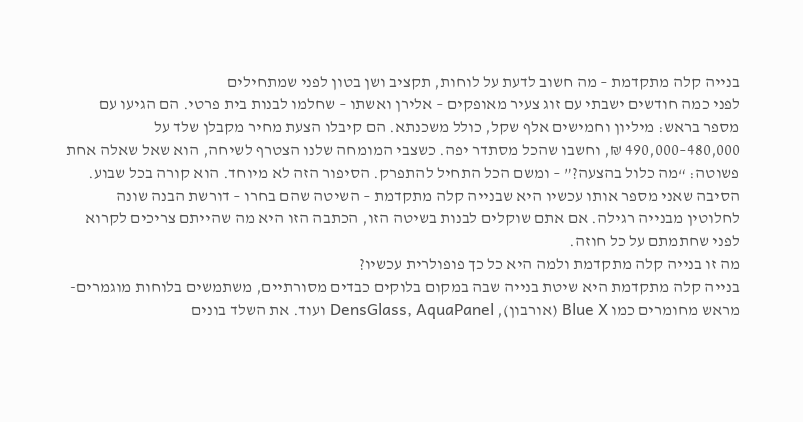בנייה קלה מתקדמת – מה חשוב לדעת על לוחות, תקציב ושן בטון לפני שמתחילים
לפני כמה חודשים ישבתי עם זוג צעיר מאופקים – אלירן ואשתו – שחלמו לבנות בית פרטי. הם הגיעו עם מספר בראש: מיליון וחמישים אלף שקל, כולל משכנתא. הם קיבלו הצעת מחיר מקבלן שלד על 480,000–490,000 ₪, וחשבו שהכל מסתדר יפה. כשצבי המומחה שלנו הצטרף לשיחה, הוא שאל שאלה אחת פשוטה: “מה כלול בהצעה?” – ומשם הכל התחיל להתפרק. הסיפור הזה לא מיוחד. הוא קורה בכל שבוע. הסיבה שאני מספר אותו עכשיו היא שבנייה קלה מתקדמת – השיטה שהם בחרו – דורשת הבנה שונה לחלוטין מבנייה רגילה. אם אתם שוקלים לבנות בשיטה הזו, הכתבה הזו היא מה שהייתם צריכים לקרוא לפני שחתמתם על כל חוזה.
מה זו בנייה קלה מתקדמת ולמה היא כל כך פופולרית עכשיו?
בנייה קלה מתקדמת היא שיטת בנייה שבה במקום בלוקים כבדים מסורתיים, משתמשים בלוחות מוגמרים-מראש מחומרים כמו Blue X (אורבון), DensGlass, AquaPanel ועוד. את השלד בונים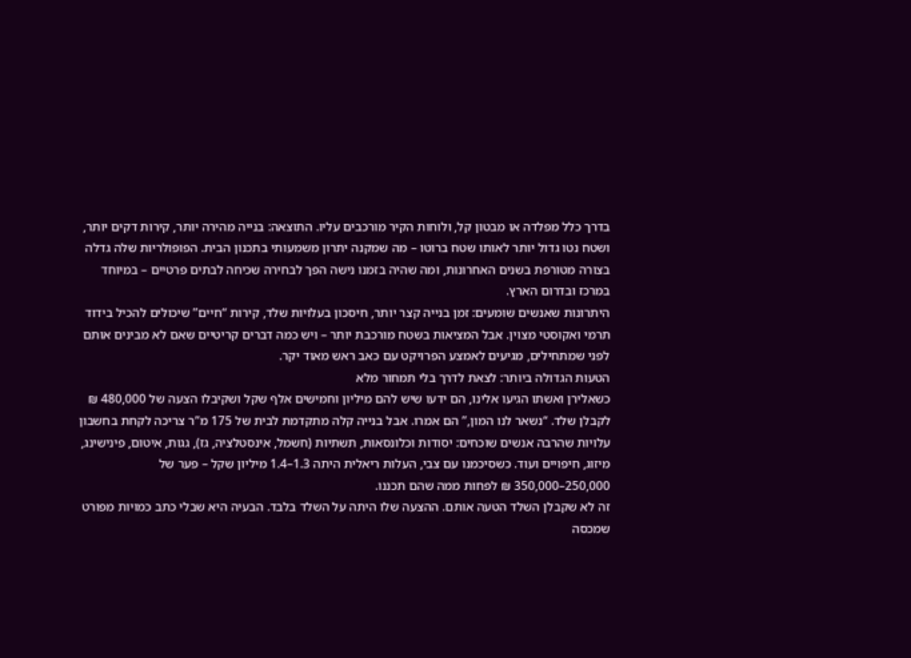בדרך כלל מפלדה או מבטון קל, ולוחות הקיר מורכבים עליו. התוצאה: בנייה מהירה יותר, קירות דקים יותר, ושטח נטו גדול יותר לאותו שטח ברוטו – מה שמקנה יתרון משמעותי בתכנון הבית. הפופולריות שלה גדלה בצורה מטורפת בשנים האחרונות, ומה שהיה בזמנו נישה הפך לבחירה שכיחה לבתים פרטיים – במיוחד במרכז ובדרום הארץ.
היתרונות שאנשים שומעים: זמן בנייה קצר יותר, חיסכון בעלויות שלד, קירות “חיים” שיכולים להכיל בידוד תרמי ואקוסטי מצוין. אבל המציאות בשטח מורכבת יותר – ויש כמה דברים קריטיים שאם לא מבינים אותם לפני שמתחילים, מגיעים לאמצע הפרויקט עם כאב ראש מאוד יקר.
הטעות הגדולה ביותר: לצאת לדרך בלי תמחור מלא
כשאלירן ואשתו הגיעו אלינו, הם ידעו שיש להם מיליון וחמישים אלף שקל ושקיבלו הצעה של 480,000 ₪ לקבלן שלד. “נשאר לנו המון,” הם אמרו. אבל בנייה קלה מתקדמת לבית של 175 מ”ר צריכה לקחת בחשבון עלויות שהרבה אנשים שוכחים: יסודות וכלונסאות, תשתיות (חשמל, אינסטלציה, גז), גגות, איטום, פינישינג, מיזוג, חיפויים ועוד. כשסיכמנו עם צבי, העלות ריאלית היתה 1.3–1.4 מיליון שקל – פער של 250,000–350,000 ₪ לפחות ממה שהם תכננו.
זה לא שקבלן השלד הטעה אותם. ההצעה שלו היתה על השלד בלבד. הבעיה היא שבלי כתב כמויות מפורט שמכסה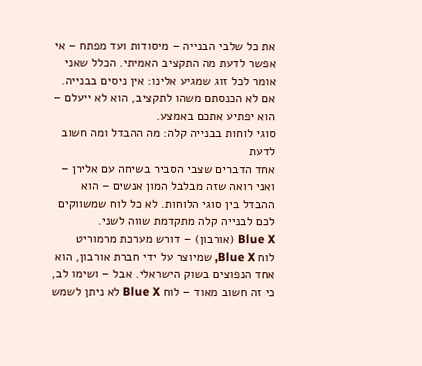את כל שלבי הבנייה – מיסודות ועד מפתח – אי אפשר לדעת מה התקציב האמיתי. הכלל שאני אומר לכל זוג שמגיע אלינו: אין ניסים בבנייה. אם לא הכנסתם משהו לתקציב, הוא לא ייעלם – הוא יפתיע אתכם באמצע.
סוגי לוחות בבנייה קלה: מה ההבדל ומה חשוב לדעת
אחד הדברים שצבי הסביר בשיחה עם אלירן – ואני רואה שזה מבלבל המון אנשים – הוא ההבדל בין סוגי הלוחות. לא כל לוח שמשווקים לכם לבנייה קלה מתקדמת שווה לשני.
Blue X (אורבון) – דורש מערכת מרמוריט
לוח Blue X, שמיוצר על ידי חברת אורבון, הוא אחד הנפוצים בשוק הישראלי. אבל – ושימו לב, כי זה חשוב מאוד – לוח Blue X לא ניתן לשמש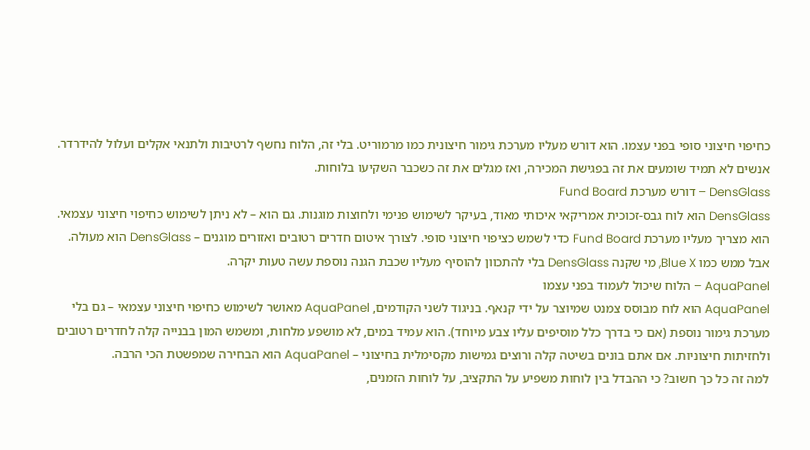כחיפוי חיצוני סופי בפני עצמו. הוא דורש מעליו מערכת גימור חיצונית כמו מרמוריט. בלי זה, הלוח נחשף לרטיבות ולתנאי אקלים ועלול להידרדר. אנשים לא תמיד שומעים את זה בפגישת המכירה, ואז מגלים את זה כשכבר השקיעו בלוחות.
DensGlass – דורש מערכת Fund Board
DensGlass הוא לוח גבס-זכוכית אמריקאי איכותי מאוד, בעיקר לשימוש פנימי ולחוצות מוגנות. גם הוא – לא ניתן לשימוש כחיפוי חיצוני עצמאי. הוא מצריך מעליו מערכת Fund Board כדי לשמש כציפוי חיצוני סופי. לצורך איטום חדרים רטובים ואזורים מוגנים – DensGlass הוא מעולה. אבל ממש כמו Blue X, מי שקנה DensGlass בלי להתכוון להוסיף מעליו שכבת הגנה נוספת עשה טעות יקרה.
AquaPanel – הלוח שיכול לעמוד בפני עצמו
AquaPanel הוא לוח מבוסס צמנט שמיוצר על ידי קנאף. בניגוד לשני הקודמים, AquaPanel מאושר לשימוש כחיפוי חיצוני עצמאי – גם בלי מערכת גימור נוספת (אם כי בדרך כלל מוסיפים עליו צבע מיוחד). הוא עמיד במים, לא מושפע מלחות, ומשמש המון בבנייה קלה לחדרים רטובים ולחזיתות חיצוניות. אם אתם בונים בשיטה קלה ורוצים גמישות מקסימלית בחיצוני – AquaPanel הוא הבחירה שמפשטת הכי הרבה.
למה זה כל כך חשוב? כי ההבדל בין לוחות משפיע על התקציב, על לוחות הזמנים,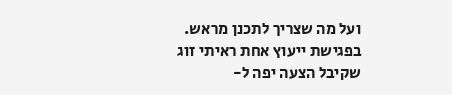ועל מה שצריך לתכנן מראש. בפגישת ייעוץ אחת ראיתי זוג שקיבל הצעה יפה ל-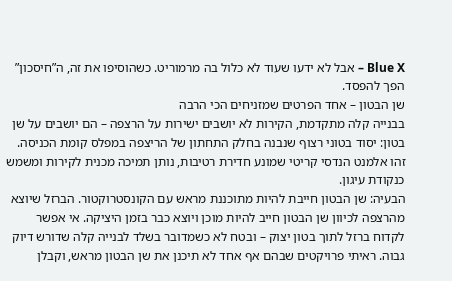Blue X – אבל לא ידעו שעוד לא כלול בה מרמוריט. כשהוסיפו את זה, ה”חיסכון” הפך להפסד.
שן הבטון – אחד הפרטים שמזניחים הכי הרבה
בבנייה קלה מתקדמת, הקירות לא יושבים ישירות על הרצפה – הם יושבים על שן בטון: יסוד בטוני רצוף שנבנה בחלק התחתון של הריצפה במפלס קומת הכניסה. זהו אלמנט הנדסי קריטי שמונע חדירת רטיבות, נותן תמיכה מכנית לקירות ומשמש כנקודת עיגון.
הבעיה: שן הבטון חייבת להיות מתוכננת מראש עם הקונסטרוקטור. הברזל שיוצא מהרצפה לכיוון שן הבטון חייב להיות מוכן ויוצא כבר בזמן היציקה. אי אפשר לקדוח ברזל לתוך בטון יצוק – ובטח לא כשמדובר בשלד לבנייה קלה שדורש דיוק גבוה. ראיתי פרויקטים שבהם אף אחד לא תיכנן את שן הבטון מראש, וקבלן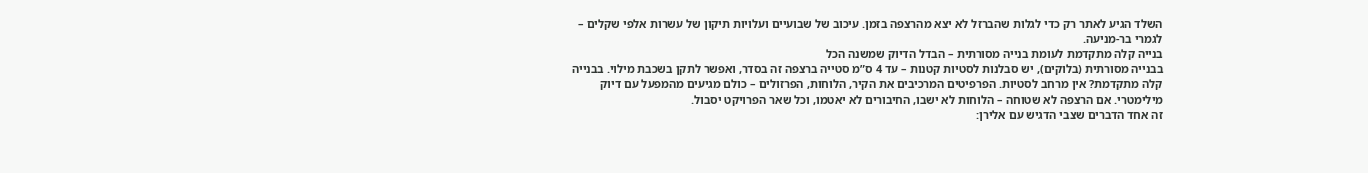השלד הגיע לאתר רק כדי לגלות שהברזל לא יצא מהרצפה בזמן. עיכוב של שבועיים ועלויות תיקון של עשרות אלפי שקלים – לגמרי בר-מניעה.
בנייה קלה מתקדמת לעומת בנייה מסורתית – הבדל הדיוק שמשנה הכל
בבנייה מסורתית (בלוקים), יש סבלנות לסטיות קטנות – עד 4 ס”מ סטייה ברצפה זה בסדר, ואפשר לתקן בשכבת מילוי. בבנייה קלה מתקדמת? אין מרחב לסטיות. הפרפיטים המרכיבים את הקיר, הלוחות, הפרזולים – כולם מגיעים מהמפעל עם דיוק מילימטרי. אם הרצפה לא שטוחה – הלוחות לא ישבו, החיבורים לא יאטמו, וכל שאר הפרויקט יסבול.
זה אחד הדברים שצבי הדגיש עם אלירן: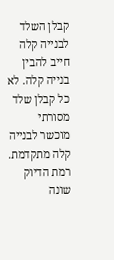קבלן השלד לבנייה קלה חייב להבין בנייה קלה. לא כל קבלן שלד מסורתי מוכשר לבנייה קלה מתקדמת. רמת הדיוק שונה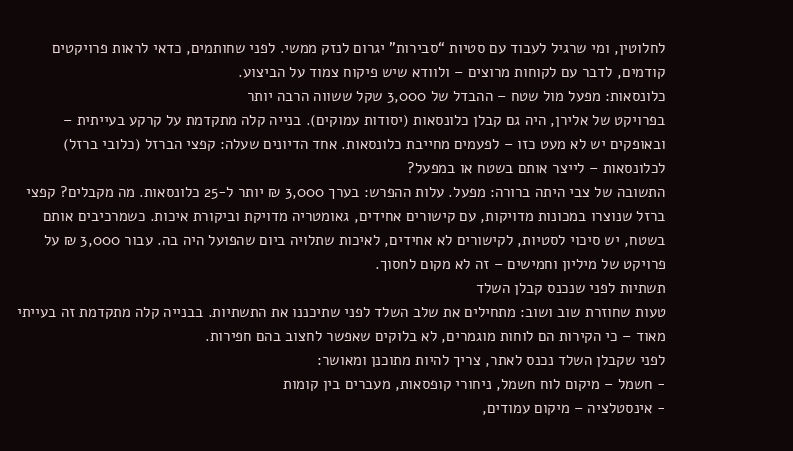לחלוטין, ומי שרגיל לעבוד עם סטיות “סבירות” יגרום לנזק ממשי. לפני שחותמים, כדאי לראות פרויקטים קודמים, לדבר עם לקוחות מרוצים – ולוודא שיש פיקוח צמוד על הביצוע.
כלונסאות: מפעל מול שטח – ההבדל של 3,000 שקל ששווה הרבה יותר
בפרויקט של אלירן, היה גם קבלן כלונסאות (יסודות עמוקים). בנייה קלה מתקדמת על קרקע בעייתית – ובאופקים יש לא מעט כזו – לפעמים מחייבת כלונסאות. אחד הדיונים שעלה: קפצי הברזל (כלובי ברזל) לכלונסאות – לייצר אותם בשטח או במפעל?
התשובה של צבי היתה ברורה: מפעל. עלות ההפרש: בערך 3,000 ₪ יותר ל-25 כלונסאות. מה מקבלים? קפצי ברזל שנוצרו במכונות מדויקות, עם קישורים אחידים, גאומטריה מדויקת וביקורת איכות. כשמרכיבים אותם בשטח, יש סיכוי לסטיות, לקישורים לא אחידים, לאיכות שתלויה ביום שהפועל היה בה. עבור 3,000 ₪ על פרויקט של מיליון וחמישים – זה לא מקום לחסוך.
תשתיות לפני שנכנס קבלן השלד
טעות שחוזרת שוב ושוב: מתחילים את שלב השלד לפני שתיכננו את התשתיות. בבנייה קלה מתקדמת זה בעייתי מאוד – כי הקירות הם לוחות מוגמרים, לא בלוקים שאפשר לחצוב בהם חפירות.
לפני שקבלן השלד נכנס לאתר, צריך להיות מתוכנן ומאושר:
- חשמל – מיקום לוח חשמל, ניחורי קופסאות, מעברים בין קומות
- אינסטלציה – מיקום עמודים,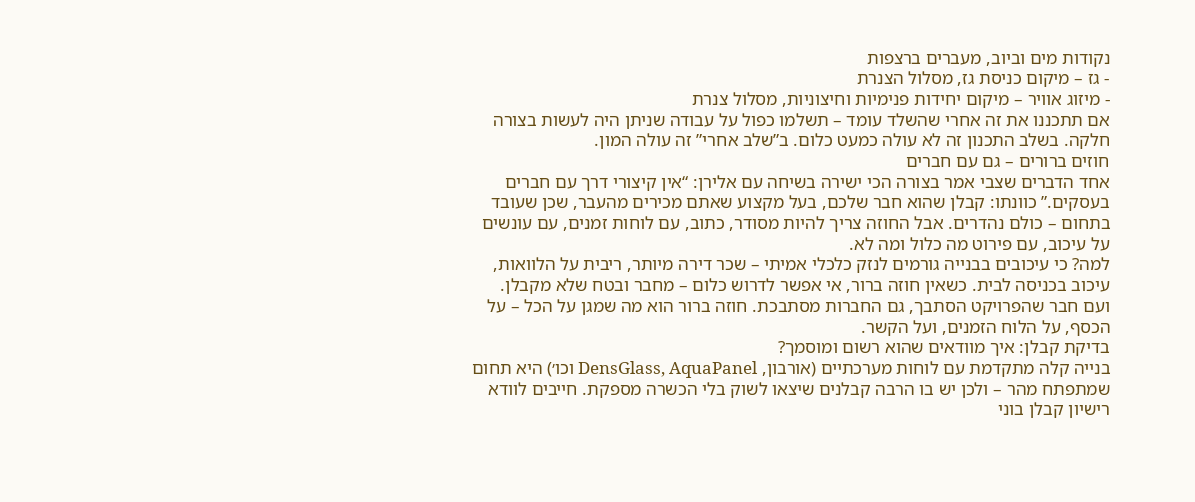נקודות מים וביוב, מעברים ברצפות
- גז – מיקום כניסת גז, מסלול הצנרת
- מיזוג אוויר – מיקום יחידות פנימיות וחיצוניות, מסלול צנרת
אם תתכננו את זה אחרי שהשלד עומד – תשלמו כפול על עבודה שניתן היה לעשות בצורה חלקה. בשלב התכנון זה לא עולה כמעט כלום. ב”שלב אחרי” זה עולה המון.
חוזים ברורים – גם עם חברים
אחד הדברים שצבי אמר בצורה הכי ישירה בשיחה עם אלירן: “אין קיצורי דרך עם חברים בעסקים.” כוונתו: קבלן שהוא חבר שלכם, בעל מקצוע שאתם מכירים מהעבר, שכן שעובד בתחום – כולם נהדרים. אבל החוזה צריך להיות מסודר, כתוב, עם לוחות זמנים, עם עונשים על עיכוב, עם פירוט מה כלול ומה לא.
למה? כי עיכובים בבנייה גורמים לנזק כלכלי אמיתי – שכר דירה מיותר, ריבית על הלוואות, עיכוב בכניסה לבית. כשאין חוזה ברור, אי אפשר לדרוש כלום – מחבר ובטח שלא מקבלן. ועם חבר שהפרויקט הסתבך, גם החברות מסתבכת. חוזה ברור הוא מה שמגן על הכל – על הכסף, על הלוח הזמנים, ועל הקשר.
בדיקת קבלן: איך מוודאים שהוא רשום ומוסמך?
בנייה קלה מתקדמת עם לוחות מערכתיים (אורבון, DensGlass, AquaPanel וכו׳) היא תחום שמתפתח מהר – ולכן יש בו הרבה קבלנים שיצאו לשוק בלי הכשרה מספקת. חייבים לוודא רישיון קבלן בוני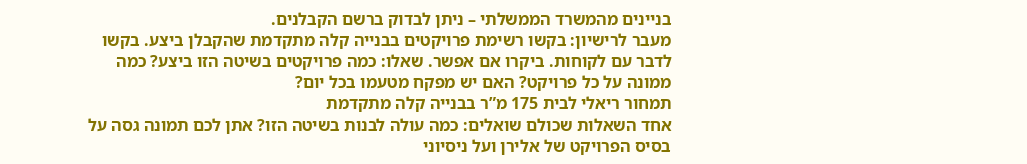בניינים מהמשרד הממשלתי – ניתן לבדוק ברשם הקבלנים.
מעבר לרישיון: בקשו רשימת פרויקטים בבנייה קלה מתקדמת שהקבלן ביצע. בקשו לדבר עם לקוחות. ביקרו אם אפשר. שאלו: כמה פרויקטים בשיטה הזו ביצע? כמה ממונה על כל פרויקט? האם יש מפקח מטעמו בכל יום?
תמחור ריאלי לבית 175 מ”ר בבנייה קלה מתקדמת
אחד השאלות שכולם שואלים: כמה עולה לבנות בשיטה הזו? אתן לכם תמונה גסה על בסיס הפרויקט של אלירן ועל ניסיוני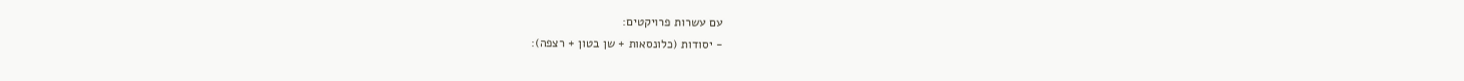עם עשרות פרויקטים:
- יסודות (כלונסאות + שן בטון + רצפה):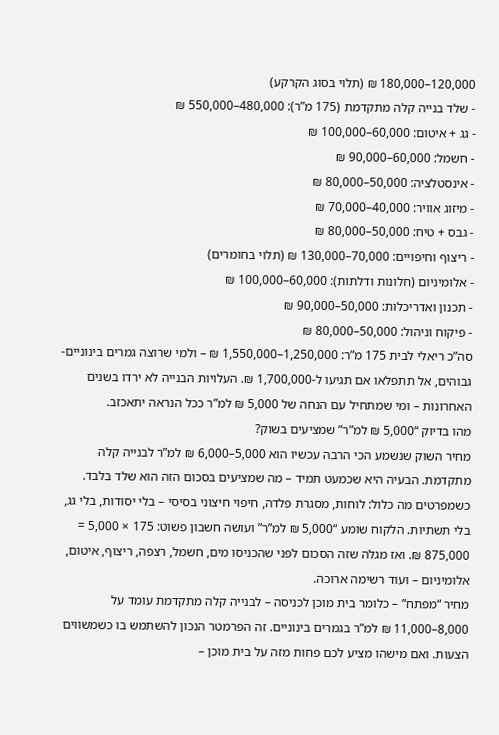120,000–180,000 ₪ (תלוי בסוג הקרקע)
- שלד בנייה קלה מתקדמת (175 מ”ר): 480,000–550,000 ₪
- גג + איטום: 60,000–100,000 ₪
- חשמל: 60,000–90,000 ₪
- אינסטלציה: 50,000–80,000 ₪
- מיזוג אוויר: 40,000–70,000 ₪
- גבס + טיח: 50,000–80,000 ₪
- ריצוף וחיפויים: 70,000–130,000 ₪ (תלוי בחומרים)
- אלומיניום (חלונות ודלתות): 60,000–100,000 ₪
- תכנון ואדריכלות: 50,000–90,000 ₪
- פיקוח וניהול: 50,000–80,000 ₪
סה”כ ריאלי לבית 175 מ”ר: 1,250,000–1,550,000 ₪ – ולמי שרוצה גמרים בינוניים-גבוהים, אל תתפלאו אם תגיעו ל-1,700,000 ₪. העלויות הבנייה לא ירדו בשנים האחרונות – ומי שמתחיל עם הנחה של 5,000 ₪ למ”ר ככל הנראה יתאכזב.
מהו בדיוק “5,000 ₪ למ”ר” שמציעים בשוק?
מחיר השוק שנשמע הכי הרבה עכשיו הוא 5,000–6,000 ₪ למ”ר לבנייה קלה מתקדמת. הבעיה היא שכמעט תמיד – מה שמציעים בסכום הזה הוא שלד בלבד. כשמפרטים מה כלול: לוחות, מסגרת פלדה, חיפוי חיצוני בסיסי – בלי יסודות, בלי גג, בלי תשתיות. הלקוח שומע “5,000 ₪ למ”ר” ועושה חשבון פשוט: 175 × 5,000 = 875,000 ₪. ואז מגלה שזה הסכום לפני שהכניסו מים, חשמל, רצפה, ריצוף, איטום, אלומיניום – ועוד רשימה ארוכה.
מחיר “מפתח” – כלומר בית מוכן לכניסה – לבנייה קלה מתקדמת עומד על 8,000–11,000 ₪ למ”ר בגמרים בינוניים. זה הפרמטר הנכון להשתמש בו כשמשווים הצעות. ואם מישהו מציע לכם פחות מזה על בית מוכן –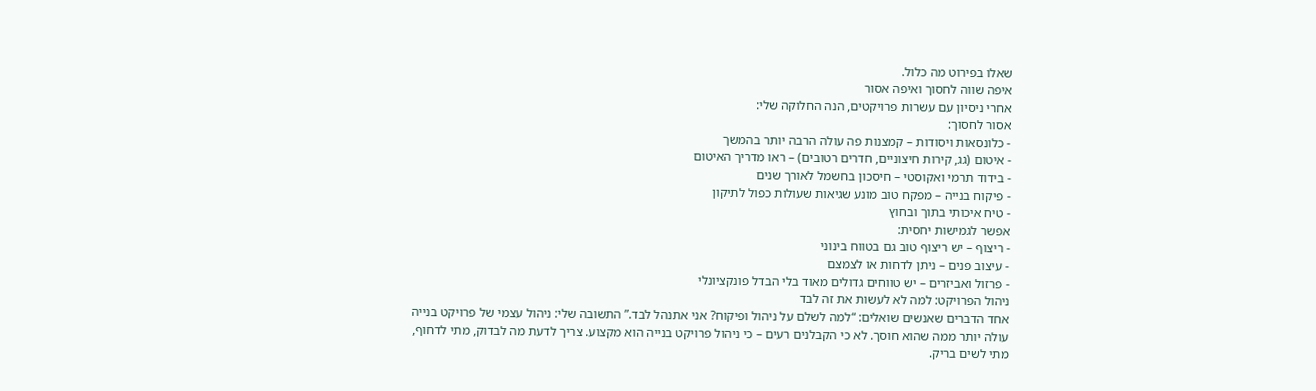שאלו בפירוט מה כלול.
איפה שווה לחסוך ואיפה אסור
אחרי ניסיון עם עשרות פרויקטים, הנה החלוקה שלי:
אסור לחסוך:
- כלונסאות ויסודות – קמצנות פה עולה הרבה יותר בהמשך
- איטום (גג, קירות חיצוניים, חדרים רטובים) – ראו מדריך האיטום
- בידוד תרמי ואקוסטי – חיסכון בחשמל לאורך שנים
- פיקוח בנייה – מפקח טוב מונע שגיאות שעולות כפול לתיקון
- טיח איכותי בתוך ובחוץ
אפשר לגמישות יחסית:
- ריצוף – יש ריצוף טוב גם בטווח בינוני
- עיצוב פנים – ניתן לדחות או לצמצם
- פרזול ואביזרים – יש טווחים גדולים מאוד בלי הבדל פונקציונלי
ניהול הפרויקט: למה לא לעשות את זה לבד
אחד הדברים שאנשים שואלים: “למה לשלם על ניהול ופיקוח? אני אתנהל לבד.” התשובה שלי: ניהול עצמי של פרויקט בנייה עולה יותר ממה שהוא חוסך. לא כי הקבלנים רעים – כי ניהול פרויקט בנייה הוא מקצוע. צריך לדעת מה לבדוק, מתי לדחוף, מתי לשים בריק.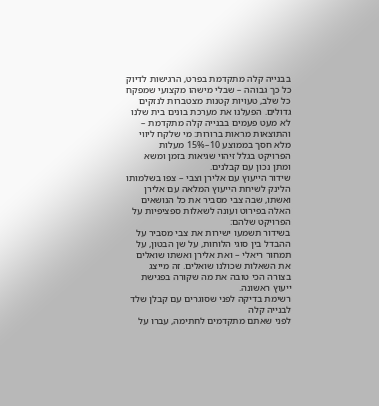בבנייה קלה מתקדמת בפרט, הרגישות לדיוק כל כך גבוהה – שבלי מישהו מקצועי שמפקח כל שלב, טעויות קטנות מצטברות לנזקים גדולים. הפעלנו את מערכת בונים בית שלנו לא מעט פעמים בבנייה קלה מתקדמת – והתוצאות מראות ברורות: מי שלקח ליווי מלא חסך בממוצע 10–15% מעלות הפרויקט בגלל זיהוי שגיאות בזמן ומשא ומתן נכון עם קבלנים.
שידור הייעוץ עם אלירן וצבי – צפו בשלמותו
הלינק לשיחת הייעוץ המלאה עם אלירן ואשתו, שבה צבי מסביר את כל הנושאים האלה בפירוט ועונה לשאלות ספציפיות על הפרויקט שלהם:
בשידור תשמעו ישירות את צבי מסביר על ההבדל בין סוגי הלוחות, על שן הבטון, על תמחור ריאלי – ואת אלירן ואשתו שואלים את השאלות שכולנו שואלים. זה מייצג בצורה הכי טובה את מה שקורה בפגישת ייעוץ ראשונה.
רשימת בדיקה לפני שסוגרים עם קבלן שלד לבנייה קלה
לפני שאתם מתקדמים לחתימה, עברו על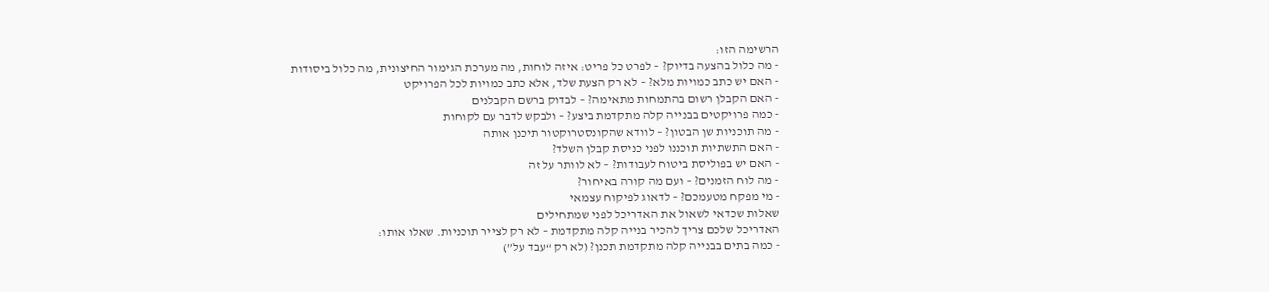הרשימה הזו:
- מה כלול בהצעה בדיוק? – לפרט כל פריט: איזה לוחות, מה מערכת הגימור החיצונית, מה כלול ביסודות
- האם יש כתב כמויות מלא? – לא רק הצעת שלד, אלא כתב כמויות לכל הפרויקט
- האם הקבלן רשום בהתמחות מתאימה? – לבדוק ברשם הקבלנים
- כמה פרויקטים בבנייה קלה מתקדמת ביצע? – ולבקש לדבר עם לקוחות
- מה תוכניות שן הבטון? – לוודא שהקונסטרוקטור תיכנן אותה
- האם התשתיות תוכננו לפני כניסת קבלן השלד?
- האם יש בפוליסת ביטוח לעבודות? – לא לוותר על זה
- מה לוח הזמנים? – ועם מה קורה באיחור?
- מי מפקח מטעמכם? – לדאוג לפיקוח עצמאי
שאלות שכדאי לשאול את האדריכל לפני שמתחילים
האדריכל שלכם צריך להכיר בנייה קלה מתקדמת – לא רק לצייר תוכניות. שאלו אותו:
- כמה בתים בבנייה קלה מתקדמת תכנן? (לא רק “עבד על”)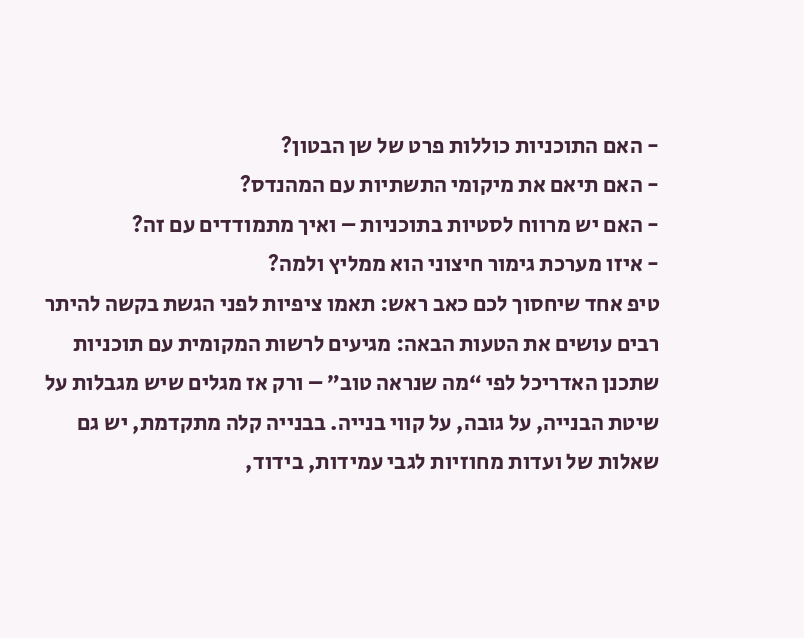- האם התוכניות כוללות פרט של שן הבטון?
- האם תיאם את מיקומי התשתיות עם המהנדס?
- האם יש מרווח לסטיות בתוכניות – ואיך מתמודדים עם זה?
- איזו מערכת גימור חיצוני הוא ממליץ ולמה?
טיפ אחד שיחסוך לכם כאב ראש: תאמו ציפיות לפני הגשת בקשה להיתר
רבים עושים את הטעות הבאה: מגיעים לרשות המקומית עם תוכניות שתכנן האדריכל לפי “מה שנראה טוב” – ורק אז מגלים שיש מגבלות על שיטת הבנייה, על גובה, על קווי בנייה. בבנייה קלה מתקדמת, יש גם שאלות של ועדות מחוזיות לגבי עמידות, בידוד,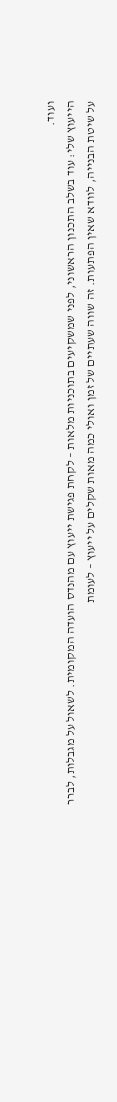ועוד.
הייעוץ שלי: עוד בשלב התכנון הראשוני, לפני שמשקיעים בתוכניות מלאות – לקחת פגישת ייעוץ עם מהנדס הועדה המקומית. לשאול על מגבלות, לברר על שיטת הבנייה, לוודא שאין הפתעות. זה שווה שעתיים של זמן ואולי כמה מאות שקלים על ייעוץ – לעומת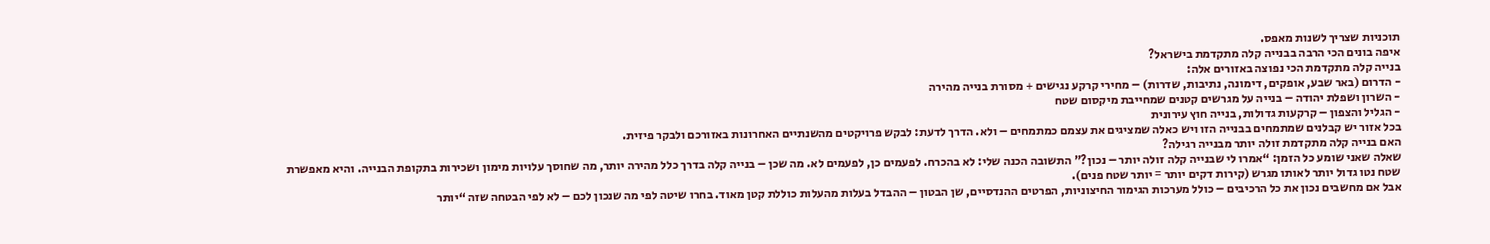תוכניות שצריך לשנות מאפס.
איפה בונים הכי הרבה בבנייה קלה מתקדמת בישראל?
בנייה קלה מתקדמת הכי נפוצה באזורים אלה:
- הדרום (באר שבע, אופקים, דימונה, נתיבות, שדרות) – מחירי קרקע נגישים + מסורת בנייה מהירה
- השרון ושפלת יהודה – בנייה על מגרשים קטנים שמחייבת מיקסום שטח
- הגליל והצפון – קרקעות גדולות, בנייה חוץ עירונית
בכל אזור יש קבלנים שמתמחים בבנייה הזו ויש כאלה שמציגים את עצמם כמתמחים – ולא. הדרך לדעת: לבקש פרויקטים מהשנתיים האחרונות באזורכם ולבקר פיזית.
האם בנייה קלה מתקדמת זולה יותר מבנייה רגילה?
שאלה שאני שומע כל הזמן: “אמרו לי שבנייה קלה זולה יותר – נכון?” התשובה הכנה שלי: לא בהכרח. לפעמים כן, לפעמים לא. מה שכן – בנייה קלה בדרך כלל מהירה יותר, מה שחוסך עלויות מימון ושכירות בתקופת הבנייה. והיא מאפשרת שטח נטו גדול יותר לאותו מגרש (קירות דקים יותר = יותר שטח פנים).
אבל אם מחשבים נכון את כל הרכיבים – כולל מערכות הגימור החיצוניות, הפרטים ההנדסיים, שן הבטון – ההבדל בעלות מהעלות כוללת קטן מאוד. בחרו שיטה לפי מה שנכון לכם – לא לפי הבטחה שזה “יותר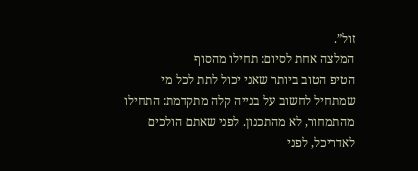זול”.
המלצה אחת לסיום: תחילו מהסוף
הטיפ הטוב ביותר שאני יכול לתת לכל מי שמתחיל לחשוב על בנייה קלה מתקדמת: התחילו מהתמחור, לא מהתכנון. לפני שאתם הולכים לאדריכל, לפני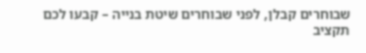שבוחרים קבלן, לפני שבוחרים שיטת בנייה – קבעו לכם תקציב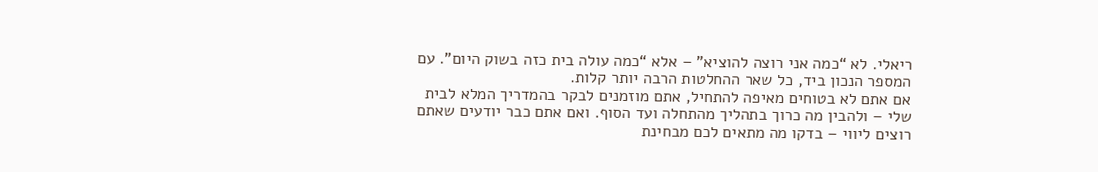ריאלי. לא “כמה אני רוצה להוציא” – אלא “כמה עולה בית כזה בשוק היום”. עם המספר הנכון ביד, כל שאר ההחלטות הרבה יותר קלות.
אם אתם לא בטוחים מאיפה להתחיל, אתם מוזמנים לבקר בהמדריך המלא לבית שלי – ולהבין מה כרוך בתהליך מהתחלה ועד הסוף. ואם אתם כבר יודעים שאתם רוצים ליווי – בדקו מה מתאים לכם מבחינת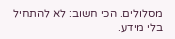מסלולים. הכי חשוב: לא להתחיל בלי מידע.